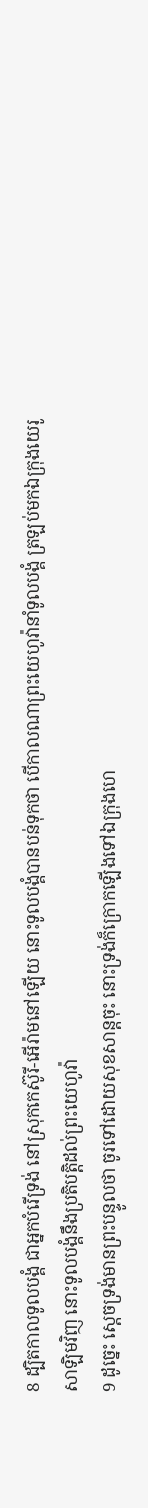8 ដ្បិតកាលទូលបង្គំ ជាអ្នកបំរើទ្រង់ នៅស្រុកកេស៊ូរី-អើរ៉ាមនៅឡើយ នោះទូលបង្គំបានបន់ទុកថា បើកាលណាព្រះយេហូវ៉ានាំទូលបង្គំ ត្រឡប់មកឯក្រុងយេរូសាឡិមវិញ នោះទូលបង្គំនឹងប្រតិបត្តិដល់ព្រះយេហូវ៉ា
9 ដូច្នេះ ស្តេចទ្រង់មានព្រះបន្ទូលថា ចូរទៅដោយសុខសាន្តចុះ នោះទ្រង់ក៏ក្រោកឡើងទៅឯក្រុងហេ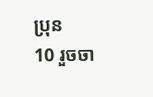ប្រុន
10 រួចចា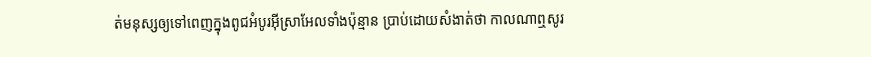ត់មនុស្សឲ្យទៅពេញក្នុងពូជអំបូរអ៊ីស្រាអែលទាំងប៉ុន្មាន ប្រាប់ដោយសំងាត់ថា កាលណាឮសូរ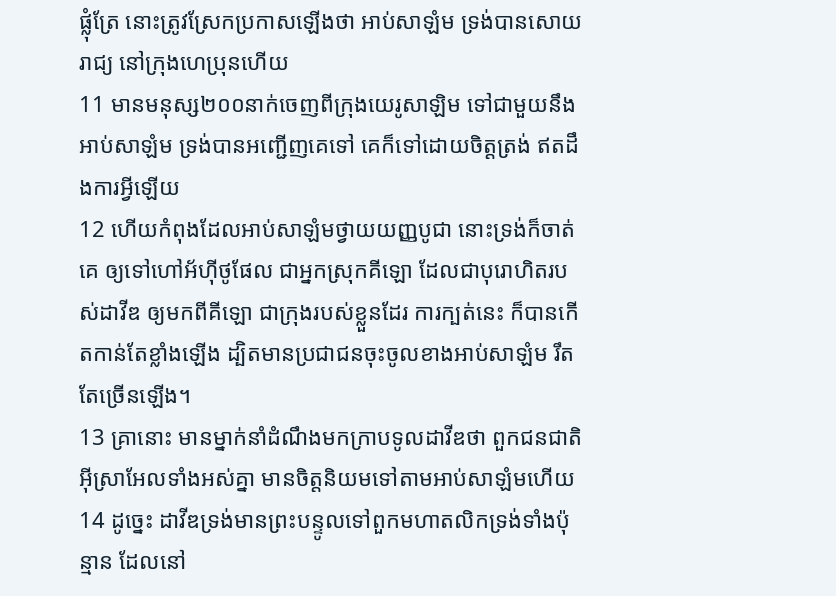ផ្លុំត្រែ នោះត្រូវស្រែកប្រកាសឡើងថា អាប់សាឡំម ទ្រង់បានសោយរាជ្យ នៅក្រុងហេប្រុនហើយ
11 មានមនុស្ស២០០នាក់ចេញពីក្រុងយេរូសាឡិម ទៅជាមួយនឹងអាប់សាឡំម ទ្រង់បានអញ្ជើញគេទៅ គេក៏ទៅដោយចិត្តត្រង់ ឥតដឹងការអ្វីឡើយ
12 ហើយកំពុងដែលអាប់សាឡំមថ្វាយយញ្ញបូជា នោះទ្រង់ក៏ចាត់គេ ឲ្យទៅហៅអ័ហ៊ីថូផែល ជាអ្នកស្រុកគីឡោ ដែលជាបុរោហិតរបស់ដាវីឌ ឲ្យមកពីគីឡោ ជាក្រុងរបស់ខ្លួនដែរ ការក្បត់នេះ ក៏បានកើតកាន់តែខ្លាំងឡើង ដ្បិតមានប្រជាជនចុះចូលខាងអាប់សាឡំម រឹតតែច្រើនឡើង។
13 គ្រានោះ មានម្នាក់នាំដំណឹងមកក្រាបទូលដាវីឌថា ពួកជនជាតិអ៊ីស្រាអែលទាំងអស់គ្នា មានចិត្តនិយមទៅតាមអាប់សាឡំមហើយ
14 ដូច្នេះ ដាវីឌទ្រង់មានព្រះបន្ទូលទៅពួកមហាតលិកទ្រង់ទាំងប៉ុន្មាន ដែលនៅ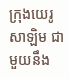ក្រុងយេរូសាឡិម ជាមួយនឹង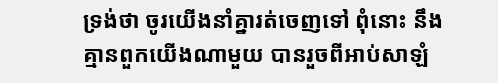ទ្រង់ថា ចូរយើងនាំគ្នារត់ចេញទៅ ពុំនោះ នឹងគ្មានពួកយើងណាមួយ បានរួចពីអាប់សាឡំ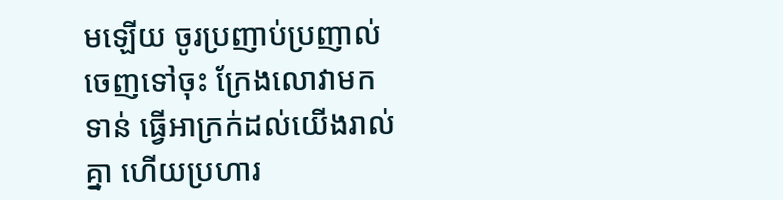មឡើយ ចូរប្រញាប់ប្រញាល់ចេញទៅចុះ ក្រែងលោវាមកទាន់ ធ្វើអាក្រក់ដល់យើងរាល់គ្នា ហើយប្រហារ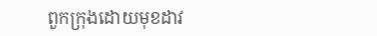ពួកក្រុងដោយមុខដាវ